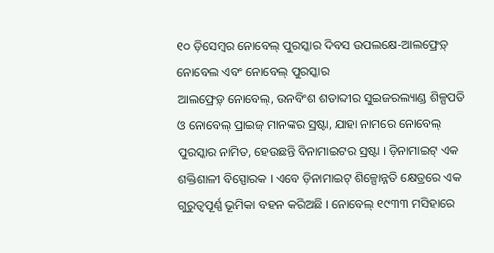୧୦ ଡ଼ିସେମ୍ବର ନୋବେଲ୍ ପୁରସ୍କାର ଦିବସ ଉପଲକ୍ଷେ-ଆଲଫ୍ରେଡ଼୍ ନୋବେଲ ଏବଂ ନୋବେଲ୍ ପୁରସ୍କାର
ଆଲଫ୍ରେଡ଼୍ ନୋବେଲ୍, ଉନବିଂଶ ଶତାବ୍ଦୀର ସୁଇଜରଲ୍ୟାଣ୍ଡ ଶିଳ୍ପପତି ଓ ନୋବେଲ୍ ପ୍ରାଇଜ୍ ମାନଙ୍କର ସ୍ରଷ୍ଟା, ଯାହା ନାମରେ ନୋବେଲ୍ ପୁରସ୍କାର ନାମିତ, ହେଉଛନ୍ତି ବିନାମାଇଟର ସ୍ରଷ୍ଟା । ଡ଼ିନାମାଇଟ୍ ଏକ ଶକ୍ତିଶାଳୀ ବିସ୍ପୋରକ । ଏବେ ଡ଼ିନାମାଇଟ୍ ଶିଳ୍ପୋନ୍ନତି କ୍ଷେତ୍ରରେ ଏକ ଗୁରୁତ୍ୱପୂର୍ଣ୍ଣ ଭୂମିକା ବହନ କରିଅଛି । ନୋବେଲ୍ ୧୯୩୩ ମସିହାରେ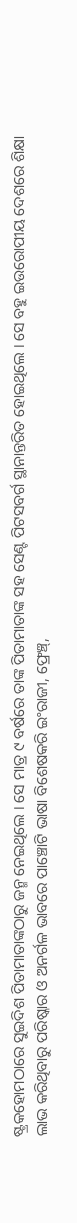ଷ୍ଟ୍ରକହୋମଠାରେ ସୁଇଦିଶ ପିତାମାତାଙ୍କଠାରୁ ଜନ୍ମ ନେଇଥିଲେ । ସେ ମାତ୍ର ୯ ବର୍ଷରେ ତାଙ୍କ ପିତାମାତାଙ୍କ ସହ ସେଣ୍ଟ ପିଟସବର୍ଗ ସ୍ଥାନାନ୍ତରିତ ହୋଇଥିଲେ । ସେ ବହୁ ଇଉରୋପୀୟ ଦେଶରେ ଶିକ୍ଷା ଲାଭ କରିଥିବାରୁ ପରିଷ୍କାର ଓ ଅନର୍ଗଳ ଭାବରେ ପାଞ୍ଚୋଟି ଭାଷା ବିଶେଷକରି ଇଂରାଜୀ, ଫ୍ରେଞ୍ଚ୍,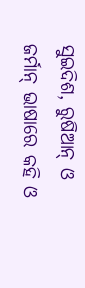ସୁଇଦିଶ, ରୁଷିଆନ୍ ଓ ଜର୍ମାନ୍ ଭାଷାରେ କହି ଓ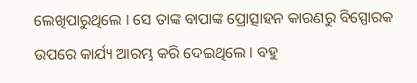ଲେଖିପାରୁଥିଲେ । ସେ ତାଙ୍କ ବାପାଙ୍କ ପ୍ରୋତ୍ସାହନ କାରଣରୁ ବିସ୍ପୋରକ ଉପରେ କାର୍ଯ୍ୟ ଆରମ୍ଭ କରି ଦେଇଥିଲେ । ବହୁ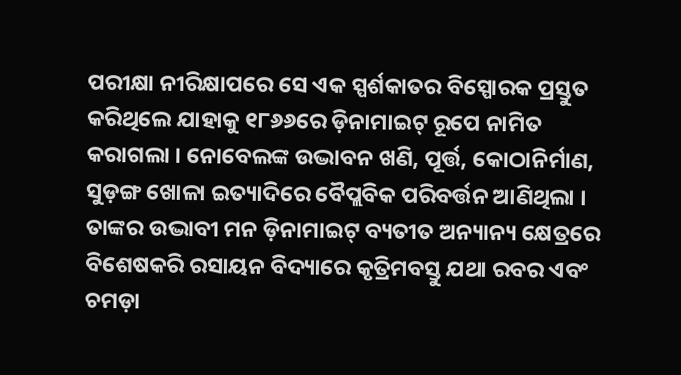ପରୀକ୍ଷା ନୀରିକ୍ଷାପରେ ସେ ଏକ ସ୍ପର୍ଶକାତର ବିସ୍ପୋରକ ପ୍ରସ୍ତୁତ କରିଥିଲେ ଯାହାକୁ ୧୮୬୬ରେ ଡ଼ିନାମାଇଟ୍ ରୂପେ ନାମିତ କରାଗଲା । ନୋବେଲଙ୍କ ଉଦ୍ଭାବନ ଖଣି, ପୂର୍ତ୍ତ, କୋଠାନିର୍ମାଣ, ସୁଡ଼ଙ୍ଗ ଖୋଳା ଇତ୍ୟାଦିରେ ବୈପ୍ଲବିକ ପରିବର୍ତ୍ତନ ଆଣିଥିଲା । ତାଙ୍କର ଉଦ୍ଭାବୀ ମନ ଡ଼ିନାମାଇଟ୍ ବ୍ୟତୀତ ଅନ୍ୟାନ୍ୟ କ୍ଷେତ୍ରରେ ବିଶେଷକରି ରସାୟନ ବିଦ୍ୟାରେ କୃତ୍ରିମବସ୍ତୁ ଯଥା ରବର ଏବଂ ଚମଡ଼ା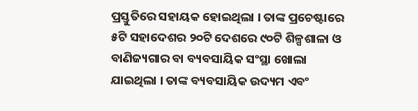ପ୍ରସ୍ତୁତିରେ ସହାୟକ ହୋଇଥିଲା । ତାଙ୍କ ପ୍ରଚେଷ୍ଟାରେ ୫ଟି ସହାଦେଶର ୨୦ଟି ଦେଶରେ ୯୦ଟି ଶିଳ୍ପଶାଳା ଓ ବାଣିଜ୍ୟଗାର ବା ବ୍ୟବସାୟିକ ସଂସ୍ଥା ଖୋଲା ଯାଇଥିଲା । ତାଙ୍କ ବ୍ୟବସାୟିକ ଉଦ୍ୟମ ଏବଂ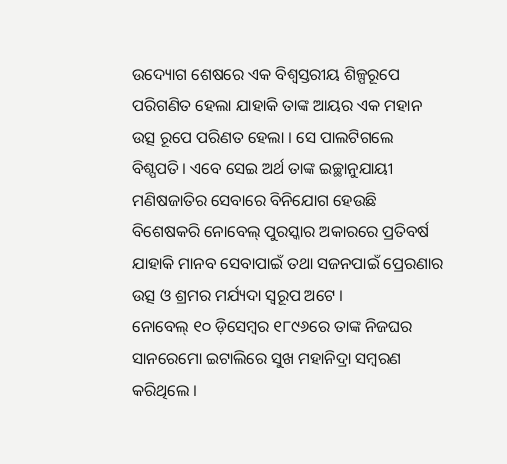ଉଦ୍ୟୋଗ ଶେଷରେ ଏକ ବିଶ୍ୱସ୍ତରୀୟ ଶିଳ୍ପରୂପେ ପରିଗଣିତ ହେଲା ଯାହାକି ତାଙ୍କ ଆୟର ଏକ ମହାନ ଉତ୍ସ ରୂପେ ପରିଣତ ହେଲା । ସେ ପାଲଟିଗଲେ ବିଶ୍ପପତି । ଏବେ ସେଇ ଅର୍ଥ ତାଙ୍କ ଇଚ୍ଛାନୁଯାୟୀ ମଣିଷଜାତିର ସେବାରେ ବିନିଯୋଗ ହେଉଛି ବିଶେଷକରି ନୋବେଲ୍ ପୁରସ୍କାର ଅକାରରେ ପ୍ରତିବର୍ଷ ଯାହାକି ମାନବ ସେବାପାଇଁ ତଥା ସଜନପାଇଁ ପ୍ରେରଣାର ଉତ୍ସ ଓ ଶ୍ରମର ମର୍ଯ୍ୟଦା ସ୍ୱରୂପ ଅଟେ ।
ନୋବେଲ୍ ୧୦ ଡ଼ିସେମ୍ବର ୧୮୯୬ରେ ତାଙ୍କ ନିଜଘର ସାନରେମୋ ଇଟାଲିରେ ସୁଖ ମହାନିଦ୍ରା ସମ୍ବରଣ କରିଥିଲେ ।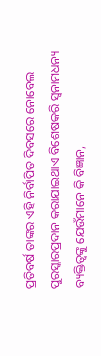ପ୍ରତିବର୍ଷ ତାଙ୍କର ଏହି ନିର୍ବାପିତ ଦିବସରେ ନୋବେଲ ପୁରସ୍କାରପ୍ରଦାନ କରାଯାଇଥାଏ ବିଶେଷକରି ସ୍ୱନାମଧନ୍ୟ ବ୍ୟକ୍ତିତ୍ୱଙ୍କୁ ଯେଉଁମାନେ କି ବିଜ୍ଞାନ,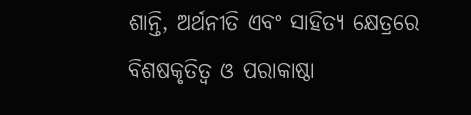ଶାନ୍ତି, ଅର୍ଥନୀତି ଏବଂ ସାହିତ୍ୟ କ୍ଷେତ୍ରରେ ବିଶଷକୃତିତ୍ୱ ଓ ପରାକାଷ୍ଠା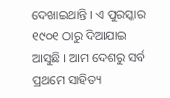ଦେଖାଇଥାନ୍ତି । ଏ ପୁରସ୍କାର ୧୯୦୧ ଠାରୁ ଦିଆଯାଇ ଆସୁଛି । ଆମ ଦେଶରୁ ସର୍ବ ପ୍ରଥମେ ସାହିତ୍ୟ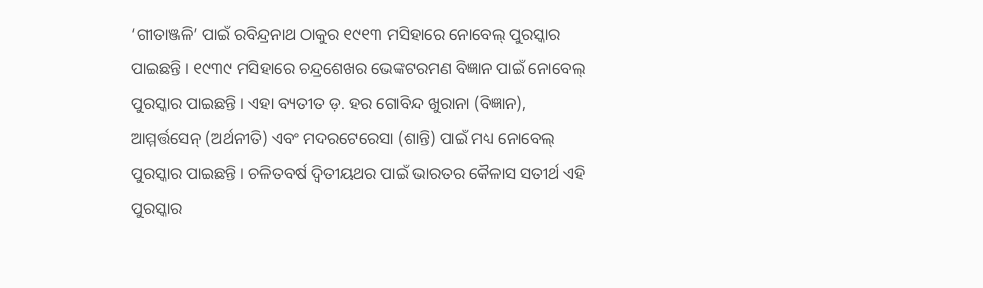‘ଗୀତାଞ୍ଜଳି’ ପାଇଁ ରବିନ୍ଦ୍ରନାଥ ଠାକୁର ୧୯୧୩ ମସିହାରେ ନୋବେଲ୍ ପୁରସ୍କାର ପାଇଛନ୍ତି । ୧୯୩୯ ମସିହାରେ ଚନ୍ଦ୍ରଶେଖର ଭେଙ୍କଟରମଣ ବିଜ୍ଞାନ ପାଇଁ ନୋବେଲ୍ ପୁରସ୍କାର ପାଇଛନ୍ତି । ଏହା ବ୍ୟତୀତ ଡ଼. ହର ଗୋବିନ୍ଦ ଖୁରାନା (ବିଜ୍ଞାନ), ଆମ୍ମର୍ତ୍ତସେନ୍ (ଅର୍ଥନୀତି) ଏବଂ ମଦରଟେରେସା (ଶାନ୍ତି) ପାଇଁ ମଧ୍ୟ ନୋବେଲ୍ ପୁରସ୍କାର ପାଇଛନ୍ତି । ଚଳିତବର୍ଷ ଦ୍ୱିତୀୟଥର ପାଇଁ ଭାରତର କୈଳାସ ସତୀର୍ଥ ଏହି ପୁରସ୍କାର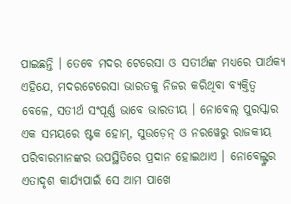ପାଇଛନ୍ତି । ତେବେ ମଦର ଟେରେସା ଓ ସତୀର୍ଥଙ୍କ ମଧ୍ୟରେ ପାର୍ଥକ୍ୟ ଏହିଯେ, ମଦରଟେରେସା ଭାରତକୁ ନିଜର କରିଥିବା ବ୍ୟକ୍ତିତ୍ୱ ବେଳେ, ସତୀର୍ଥ ସଂପୂର୍ଣ୍ଣ ଭାବେ ଭାରତୀୟ । ନୋବେଲ୍ ପୁରସ୍କାର ଏକ ସମୟରେ ଷ୍ଟକ ହୋମ୍, ସୁଉଡ଼େନ୍ ଓ ନରୱେରୁ ରାଜକୀୟ ପରିବାରମାନଙ୍କର ଉପସ୍ଥିତିରେ ପ୍ରଦାନ ହୋଇଥାଏ । ନୋବେଲ୍ଙ୍କର ଏତାଦୃଶ କାର୍ଯ୍ୟପାଇଁ ସେ ଆମ ପାଖେ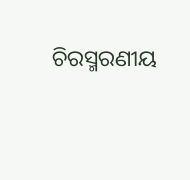ଚିରସ୍ମରଣୀୟ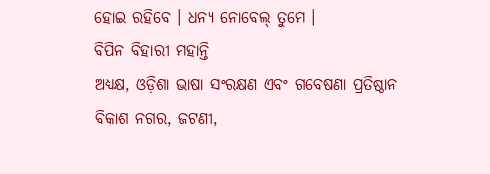ହୋଇ ରହିବେ । ଧନ୍ୟ ନୋବେଲ୍ ତୁମେ ।
ବିପିନ ବିହାରୀ ମହାନ୍ତି
ଅଧ୍ୟକ୍ଷ, ଓଡ଼ିଶା ଭାଷା ସଂରକ୍ଷଣ ଏବଂ ଗବେଷଣା ପ୍ରତିଷ୍ଠାନ
ବିକାଶ ନଗର, ଜଟଣୀ,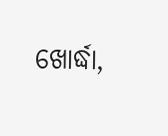ଖୋର୍ଦ୍ଧା,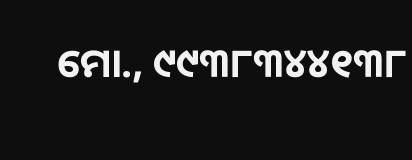ମୋ., ୯୯୩୮୩୪୪୧୩୮